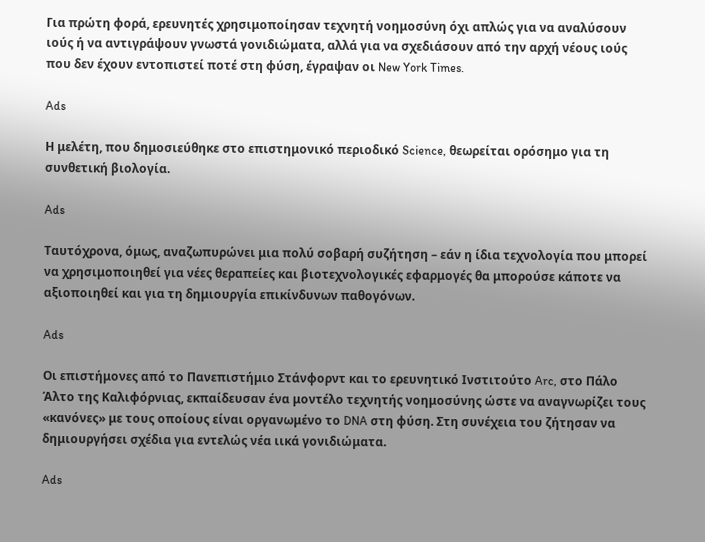Για πρώτη φορά, ερευνητές χρησιμοποίησαν τεχνητή νοημοσύνη όχι απλώς για να αναλύσουν ιούς ή να αντιγράψουν γνωστά γονιδιώματα, αλλά για να σχεδιάσουν από την αρχή νέους ιούς που δεν έχουν εντοπιστεί ποτέ στη φύση, έγραψαν οι New York Times.

Ads

Η μελέτη, που δημοσιεύθηκε στο επιστημονικό περιοδικό Science, θεωρείται ορόσημο για τη συνθετική βιολογία.

Ads

Ταυτόχρονα, όμως, αναζωπυρώνει μια πολύ σοβαρή συζήτηση – εάν η ίδια τεχνολογία που μπορεί να χρησιμοποιηθεί για νέες θεραπείες και βιοτεχνολογικές εφαρμογές θα μπορούσε κάποτε να αξιοποιηθεί και για τη δημιουργία επικίνδυνων παθογόνων.

Ads

Οι επιστήμονες από το Πανεπιστήμιο Στάνφορντ και το ερευνητικό Ινστιτούτο Arc, στο Πάλο Άλτο της Καλιφόρνιας, εκπαίδευσαν ένα μοντέλο τεχνητής νοημοσύνης ώστε να αναγνωρίζει τους «κανόνες» με τους οποίους είναι οργανωμένο το DNA στη φύση. Στη συνέχεια του ζήτησαν να δημιουργήσει σχέδια για εντελώς νέα ιικά γονιδιώματα.

Ads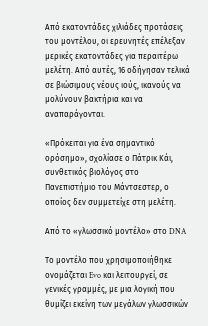Από εκατοντάδες χιλιάδες προτάσεις του μοντέλου, οι ερευνητές επέλεξαν μερικές εκατοντάδες για περαιτέρω μελέτη. Από αυτές, 16 οδήγησαν τελικά σε βιώσιμους νέους ιούς, ικανούς να μολύνουν βακτήρια και να αναπαράγονται.

«Πρόκειται για ένα σημαντικό ορόσημο», σχολίασε ο Πάτρικ Κάι, συνθετικός βιολόγος στο Πανεπιστήμιο του Μάντσεστερ, ο οποίος δεν συμμετείχε στη μελέτη.

Από το «γλωσσικό μοντέλο» στο DNA

Το μοντέλο που χρησιμοποιήθηκε ονομάζεται Evo και λειτουργεί, σε γενικές γραμμές, με μια λογική που θυμίζει εκείνη των μεγάλων γλωσσικών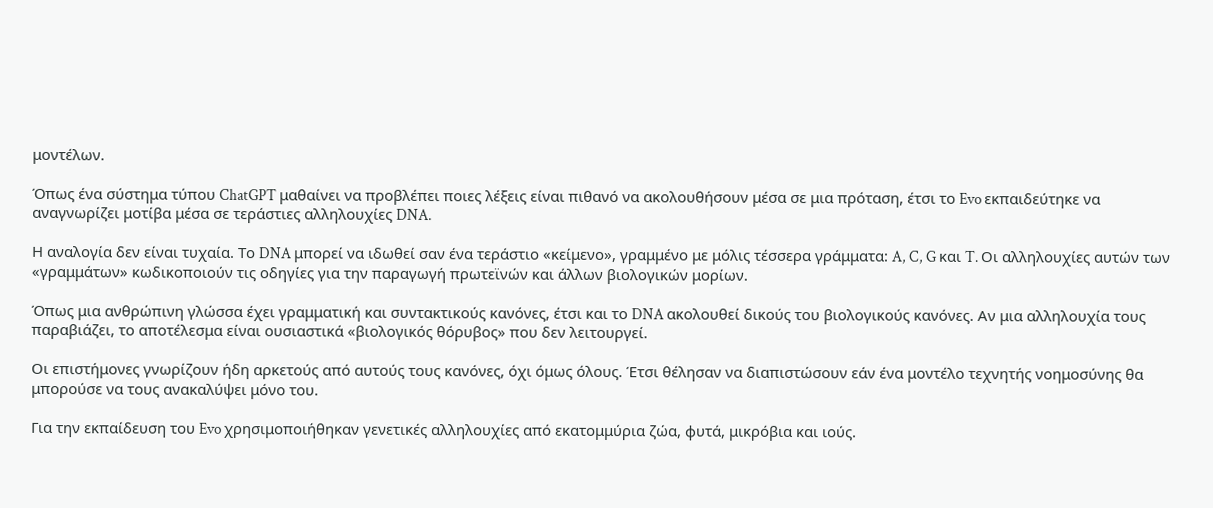μοντέλων.

Όπως ένα σύστημα τύπου ChatGPT μαθαίνει να προβλέπει ποιες λέξεις είναι πιθανό να ακολουθήσουν μέσα σε μια πρόταση, έτσι το Evo εκπαιδεύτηκε να αναγνωρίζει μοτίβα μέσα σε τεράστιες αλληλουχίες DNA.

Η αναλογία δεν είναι τυχαία. Το DNA μπορεί να ιδωθεί σαν ένα τεράστιο «κείμενο», γραμμένο με μόλις τέσσερα γράμματα: A, C, G και T. Οι αλληλουχίες αυτών των «γραμμάτων» κωδικοποιούν τις οδηγίες για την παραγωγή πρωτεϊνών και άλλων βιολογικών μορίων.

Όπως μια ανθρώπινη γλώσσα έχει γραμματική και συντακτικούς κανόνες, έτσι και το DNA ακολουθεί δικούς του βιολογικούς κανόνες. Αν μια αλληλουχία τους παραβιάζει, το αποτέλεσμα είναι ουσιαστικά «βιολογικός θόρυβος» που δεν λειτουργεί.

Οι επιστήμονες γνωρίζουν ήδη αρκετούς από αυτούς τους κανόνες, όχι όμως όλους. Έτσι θέλησαν να διαπιστώσουν εάν ένα μοντέλο τεχνητής νοημοσύνης θα μπορούσε να τους ανακαλύψει μόνο του.

Για την εκπαίδευση του Evo χρησιμοποιήθηκαν γενετικές αλληλουχίες από εκατομμύρια ζώα, φυτά, μικρόβια και ιούς.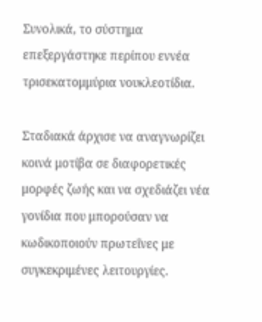Συνολικά, το σύστημα επεξεργάστηκε περίπου εννέα τρισεκατομμύρια νουκλεοτίδια.

Σταδιακά άρχισε να αναγνωρίζει κοινά μοτίβα σε διαφορετικές μορφές ζωής και να σχεδιάζει νέα γονίδια που μπορούσαν να κωδικοποιούν πρωτεΐνες με συγκεκριμένες λειτουργίες.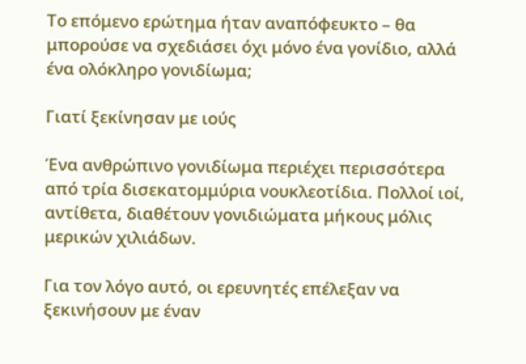Το επόμενο ερώτημα ήταν αναπόφευκτο – θα μπορούσε να σχεδιάσει όχι μόνο ένα γονίδιο, αλλά ένα ολόκληρο γονιδίωμα;

Γιατί ξεκίνησαν με ιούς

Ένα ανθρώπινο γονιδίωμα περιέχει περισσότερα από τρία δισεκατομμύρια νουκλεοτίδια. Πολλοί ιοί, αντίθετα, διαθέτουν γονιδιώματα μήκους μόλις μερικών χιλιάδων.

Για τον λόγο αυτό, οι ερευνητές επέλεξαν να ξεκινήσουν με έναν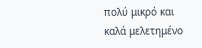πολύ μικρό και καλά μελετημένο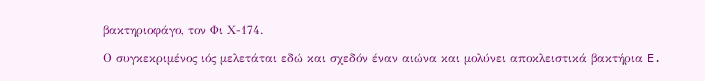βακτηριοφάγο, τον Φι Χ-174.

Ο συγκεκριμένος ιός μελετάται εδώ και σχεδόν έναν αιώνα και μολύνει αποκλειστικά βακτήρια E.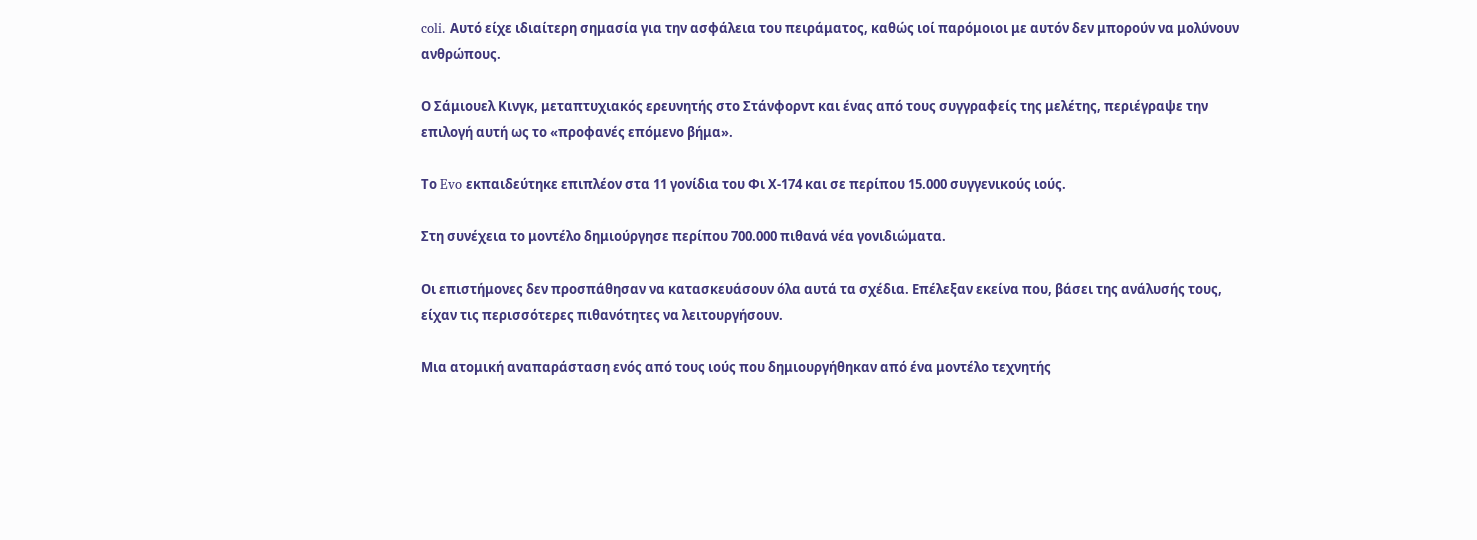coli. Αυτό είχε ιδιαίτερη σημασία για την ασφάλεια του πειράματος, καθώς ιοί παρόμοιοι με αυτόν δεν μπορούν να μολύνουν ανθρώπους.

Ο Σάμιουελ Κινγκ, μεταπτυχιακός ερευνητής στο Στάνφορντ και ένας από τους συγγραφείς της μελέτης, περιέγραψε την επιλογή αυτή ως το «προφανές επόμενο βήμα».

Το Evo εκπαιδεύτηκε επιπλέον στα 11 γονίδια του Φι Χ-174 και σε περίπου 15.000 συγγενικούς ιούς.

Στη συνέχεια το μοντέλο δημιούργησε περίπου 700.000 πιθανά νέα γονιδιώματα.

Οι επιστήμονες δεν προσπάθησαν να κατασκευάσουν όλα αυτά τα σχέδια. Επέλεξαν εκείνα που, βάσει της ανάλυσής τους, είχαν τις περισσότερες πιθανότητες να λειτουργήσουν.

Μια ατομική αναπαράσταση ενός από τους ιούς που δημιουργήθηκαν από ένα μοντέλο τεχνητής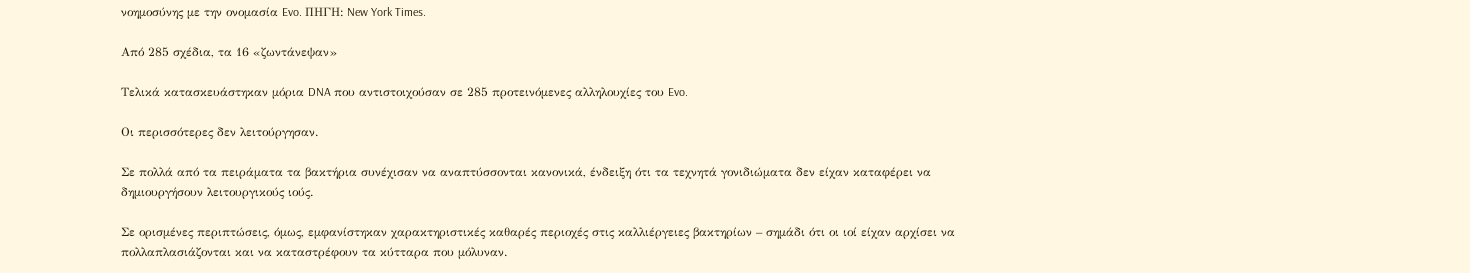νοημοσύνης με την ονομασία Evo. ΠΗΓΗ: New York Times.

Από 285 σχέδια, τα 16 «ζωντάνεψαν»

Τελικά κατασκευάστηκαν μόρια DNA που αντιστοιχούσαν σε 285 προτεινόμενες αλληλουχίες του Evo.

Οι περισσότερες δεν λειτούργησαν.

Σε πολλά από τα πειράματα τα βακτήρια συνέχισαν να αναπτύσσονται κανονικά, ένδειξη ότι τα τεχνητά γονιδιώματα δεν είχαν καταφέρει να δημιουργήσουν λειτουργικούς ιούς.

Σε ορισμένες περιπτώσεις, όμως, εμφανίστηκαν χαρακτηριστικές καθαρές περιοχές στις καλλιέργειες βακτηρίων – σημάδι ότι οι ιοί είχαν αρχίσει να πολλαπλασιάζονται και να καταστρέφουν τα κύτταρα που μόλυναν.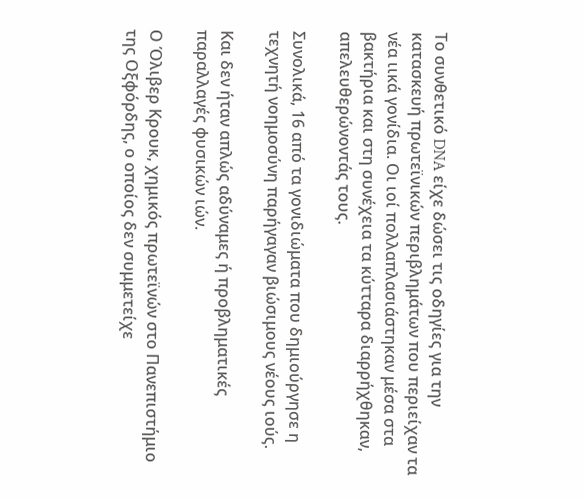Το συνθετικό DNA είχε δώσει τις οδηγίες για την κατασκευή πρωτεϊνικών περιβλημάτων που περιείχαν τα νέα ιικά γονίδια. Οι ιοί πολλαπλασιάστηκαν μέσα στα βακτήρια και στη συνέχεια τα κύτταρα διαρρήχθηκαν, απελευθερώνοντάς τους.

Συνολικά, 16 από τα γονιδιώματα που δημιούργησε η τεχνητή νοημοσύνη παρήγαγαν βιώσιμους νέους ιούς.

Και δεν ήταν απλώς αδύναμες ή προβληματικές παραλλαγές φυσικών ιών.

Ο Όλιβερ Κρουκ, χημικός πρωτεϊνών στο Πανεπιστήμιο της Οξφόρδης, ο οποίος δεν συμμετείχε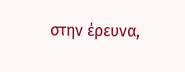στην έρευνα,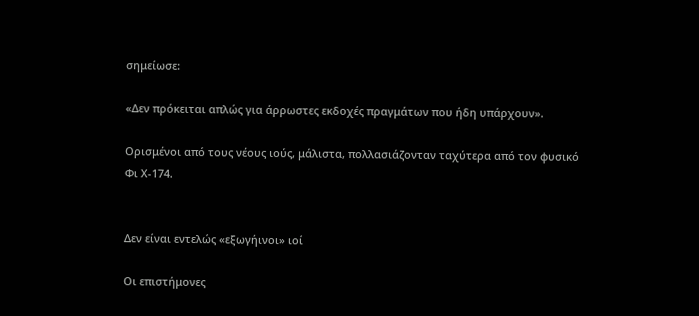σημείωσε:

«Δεν πρόκειται απλώς για άρρωστες εκδοχές πραγμάτων που ήδη υπάρχουν».

Ορισμένοι από τους νέους ιούς, μάλιστα, πολλασιάζονταν ταχύτερα από τον φυσικό Φι Χ-174.


Δεν είναι εντελώς «εξωγήινοι» ιοί

Οι επιστήμονες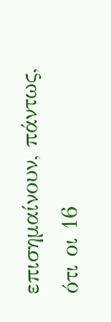επισημαίνουν, πάντως, ότι οι 16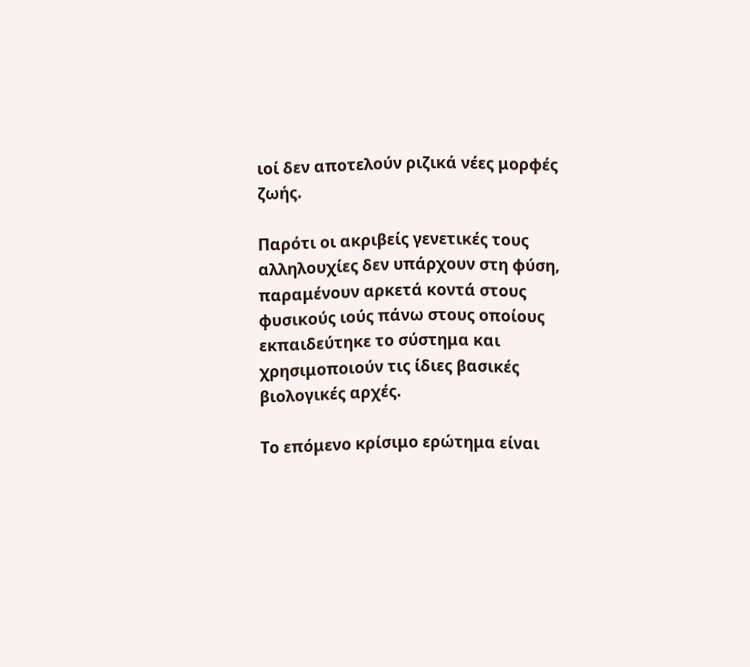ιοί δεν αποτελούν ριζικά νέες μορφές ζωής.

Παρότι οι ακριβείς γενετικές τους αλληλουχίες δεν υπάρχουν στη φύση, παραμένουν αρκετά κοντά στους φυσικούς ιούς πάνω στους οποίους εκπαιδεύτηκε το σύστημα και χρησιμοποιούν τις ίδιες βασικές βιολογικές αρχές.

Το επόμενο κρίσιμο ερώτημα είναι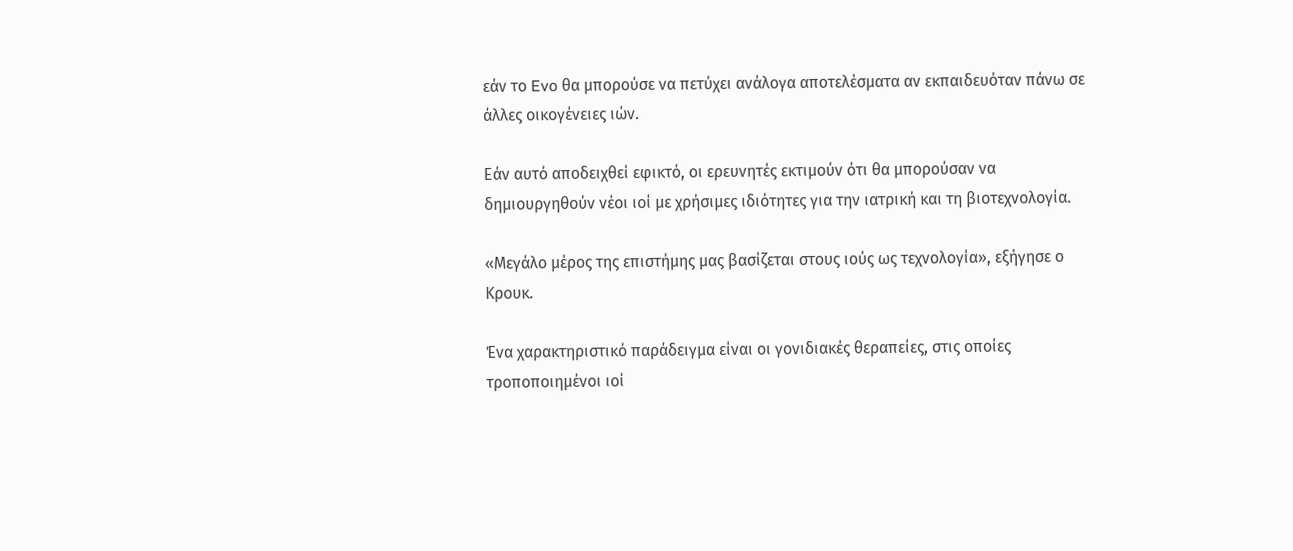εάν το Evo θα μπορούσε να πετύχει ανάλογα αποτελέσματα αν εκπαιδευόταν πάνω σε άλλες οικογένειες ιών.

Εάν αυτό αποδειχθεί εφικτό, οι ερευνητές εκτιμούν ότι θα μπορούσαν να δημιουργηθούν νέοι ιοί με χρήσιμες ιδιότητες για την ιατρική και τη βιοτεχνολογία.

«Μεγάλο μέρος της επιστήμης μας βασίζεται στους ιούς ως τεχνολογία», εξήγησε ο Κρουκ.

Ένα χαρακτηριστικό παράδειγμα είναι οι γονιδιακές θεραπείες, στις οποίες τροποποιημένοι ιοί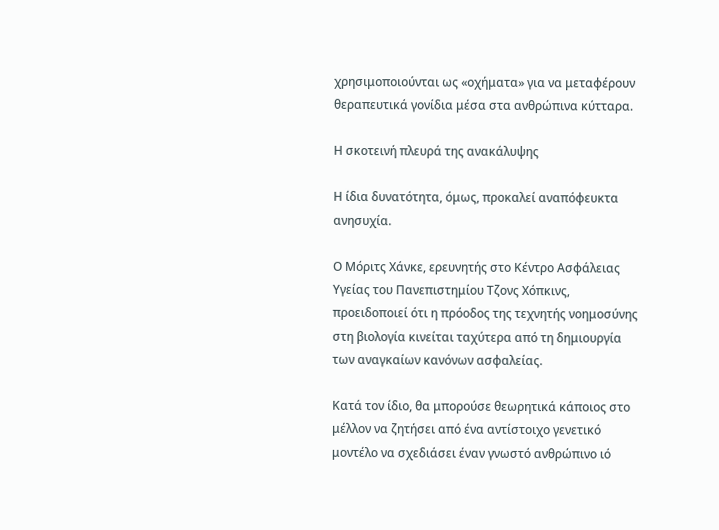χρησιμοποιούνται ως «οχήματα» για να μεταφέρουν θεραπευτικά γονίδια μέσα στα ανθρώπινα κύτταρα.

Η σκοτεινή πλευρά της ανακάλυψης

Η ίδια δυνατότητα, όμως, προκαλεί αναπόφευκτα ανησυχία.

Ο Μόριτς Χάνκε, ερευνητής στο Κέντρο Ασφάλειας Υγείας του Πανεπιστημίου Τζονς Χόπκινς, προειδοποιεί ότι η πρόοδος της τεχνητής νοημοσύνης στη βιολογία κινείται ταχύτερα από τη δημιουργία των αναγκαίων κανόνων ασφαλείας.

Κατά τον ίδιο, θα μπορούσε θεωρητικά κάποιος στο μέλλον να ζητήσει από ένα αντίστοιχο γενετικό μοντέλο να σχεδιάσει έναν γνωστό ανθρώπινο ιό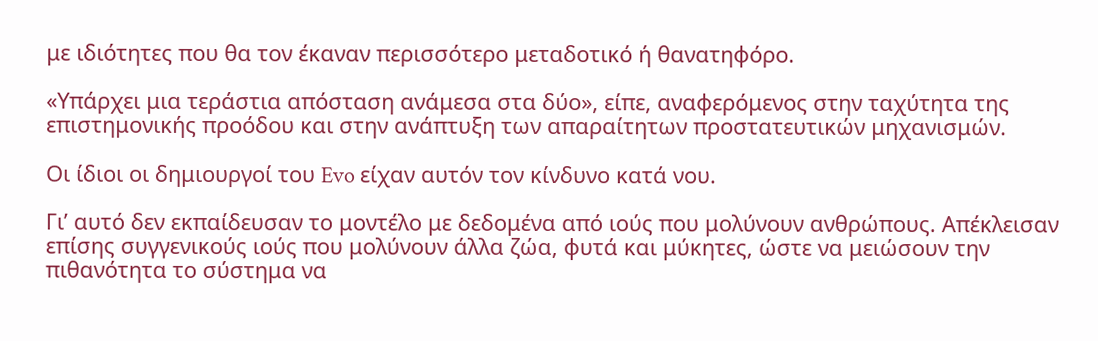με ιδιότητες που θα τον έκαναν περισσότερο μεταδοτικό ή θανατηφόρο.

«Υπάρχει μια τεράστια απόσταση ανάμεσα στα δύο», είπε, αναφερόμενος στην ταχύτητα της επιστημονικής προόδου και στην ανάπτυξη των απαραίτητων προστατευτικών μηχανισμών.

Οι ίδιοι οι δημιουργοί του Evo είχαν αυτόν τον κίνδυνο κατά νου.

Γι’ αυτό δεν εκπαίδευσαν το μοντέλο με δεδομένα από ιούς που μολύνουν ανθρώπους. Απέκλεισαν επίσης συγγενικούς ιούς που μολύνουν άλλα ζώα, φυτά και μύκητες, ώστε να μειώσουν την πιθανότητα το σύστημα να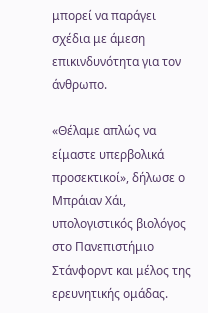μπορεί να παράγει σχέδια με άμεση επικινδυνότητα για τον άνθρωπο.

«Θέλαμε απλώς να είμαστε υπερβολικά προσεκτικοί», δήλωσε ο Μπράιαν Χάι, υπολογιστικός βιολόγος στο Πανεπιστήμιο Στάνφορντ και μέλος της ερευνητικής ομάδας.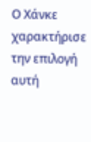Ο Χάνκε χαρακτήρισε την επιλογή αυτή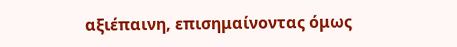αξιέπαινη, επισημαίνοντας όμως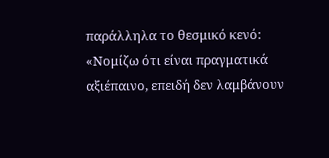παράλληλα το θεσμικό κενό: «Νομίζω ότι είναι πραγματικά αξιέπαινο, επειδή δεν λαμβάνουν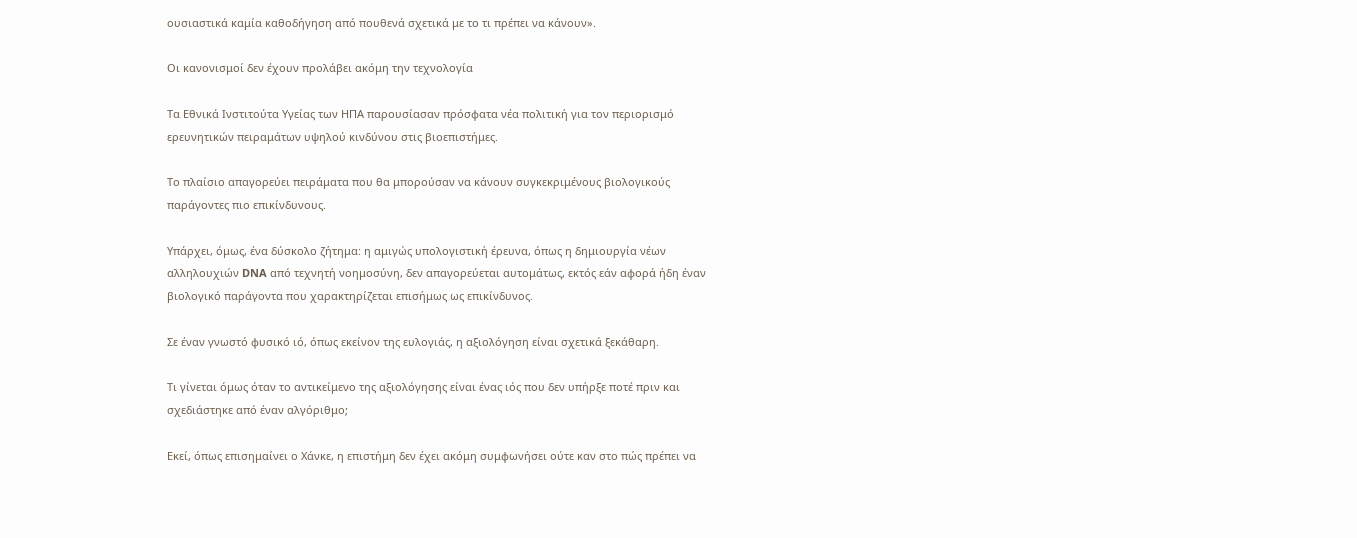ουσιαστικά καμία καθοδήγηση από πουθενά σχετικά με το τι πρέπει να κάνουν».

Οι κανονισμοί δεν έχουν προλάβει ακόμη την τεχνολογία

Τα Εθνικά Ινστιτούτα Υγείας των ΗΠΑ παρουσίασαν πρόσφατα νέα πολιτική για τον περιορισμό ερευνητικών πειραμάτων υψηλού κινδύνου στις βιοεπιστήμες.

Το πλαίσιο απαγορεύει πειράματα που θα μπορούσαν να κάνουν συγκεκριμένους βιολογικούς παράγοντες πιο επικίνδυνους.

Υπάρχει, όμως, ένα δύσκολο ζήτημα: η αμιγώς υπολογιστική έρευνα, όπως η δημιουργία νέων αλληλουχιών DNA από τεχνητή νοημοσύνη, δεν απαγορεύεται αυτομάτως, εκτός εάν αφορά ήδη έναν βιολογικό παράγοντα που χαρακτηρίζεται επισήμως ως επικίνδυνος.

Σε έναν γνωστό φυσικό ιό, όπως εκείνον της ευλογιάς, η αξιολόγηση είναι σχετικά ξεκάθαρη.

Τι γίνεται όμως όταν το αντικείμενο της αξιολόγησης είναι ένας ιός που δεν υπήρξε ποτέ πριν και σχεδιάστηκε από έναν αλγόριθμο;

Εκεί, όπως επισημαίνει ο Χάνκε, η επιστήμη δεν έχει ακόμη συμφωνήσει ούτε καν στο πώς πρέπει να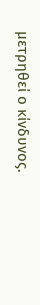μετρηθεί ο κίνδυνος.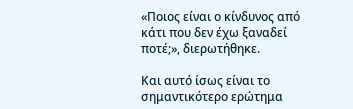«Ποιος είναι ο κίνδυνος από κάτι που δεν έχω ξαναδεί ποτέ;», διερωτήθηκε.

Και αυτό ίσως είναι το σημαντικότερο ερώτημα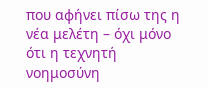που αφήνει πίσω της η νέα μελέτη – όχι μόνο ότι η τεχνητή νοημοσύνη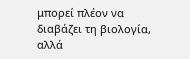μπορεί πλέον να διαβάζει τη βιολογία, αλλά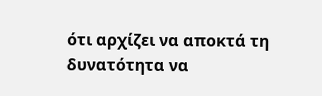ότι αρχίζει να αποκτά τη δυνατότητα να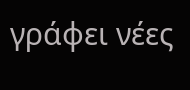γράφει νέες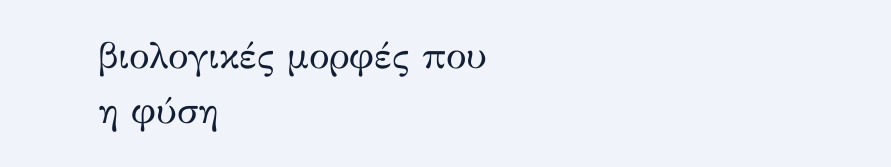βιολογικές μορφές που η φύση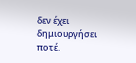δεν έχει δημιουργήσει ποτέ.